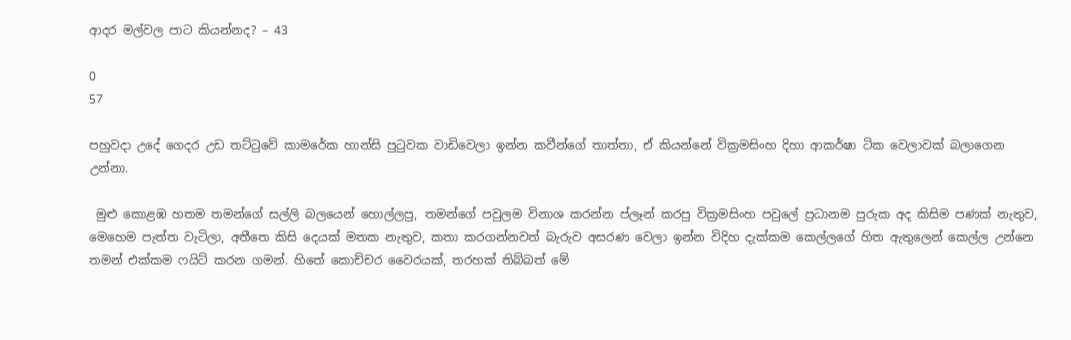ආදර මල්වල පාට කියන්නද? – 43

0
57

පහුවදා උදේ ගෙදර උඩ තට්ටුවේ කාමරේක හාන්සි පුටුවක වාඩිවෙලා ඉන්න කවීන්ගේ තාත්තා, ඒ කියන්නේ වික්‍රමසිංහ දිහා ආකර්ෂා ටික වෙලාවක් බලාගෙන උන්නා.

 මුළු කොළඹ හතම තමන්ගේ සල්ලි බලයෙන් හොල්ලපු, තමන්ගේ පවුලම විනාශ කරන්න ප්ලෑන් කරපු වික්‍රමසිංහ පවුලේ ප්‍රධානම පුරුක අද කිසිම පණක් නැතුව, මෙහෙම පැත්ත වැටිලා, අතීතෙ කිසි දෙයක් මතක නැතුව, කතා කරගන්නවත් බැරුව අසරණ වෙලා ඉන්න විදිහ දැක්කම කෙල්ලගේ හිත ඇතුලෙන් කෙල්ල උන්නෙ තමන් එක්කම ෆයිට් කරන ගමන්. හිතේ කොච්චර වෛරයක්, තරහක් තිබ්බත් මේ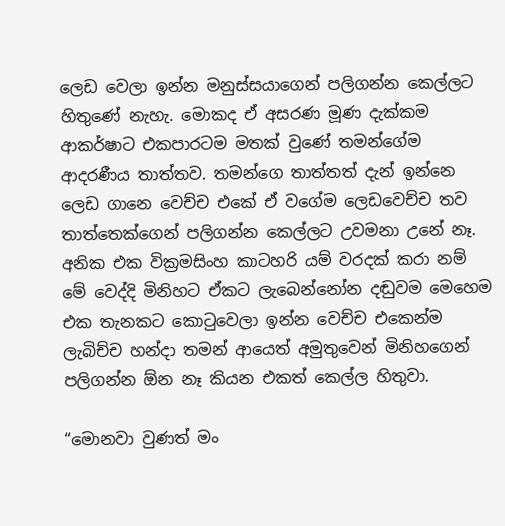ලෙඩ වෙලා ඉන්න මනුස්සයාගෙන් පලිගන්න කෙල්ලට හිතුණේ නැහැ. මොකද ඒ අසරණ මූණ දැක්කම ආකර්ෂාට එකපාරටම මතක් වුණේ තමන්ගේම ආදරණීය තාත්තව. තමන්ගෙ තාත්තත් දැන් ඉන්නෙ ලෙඩ ගානෙ වෙච්ච එකේ ඒ වගේම ලෙඩවෙච්ච තව තාත්තෙක්ගෙන් පලිගන්න කෙල්ලට උවමනා උනේ නෑ. අනික එක වික්‍රමසිංහ කාටහරි යම් වරදක් කරා නම් මේ වෙද්දි මිනිහට ඒකට ලැබෙන්නෝන දඬුවම මෙහෙම එක තැනකට කොටුවෙලා ඉන්න වෙච්ච එකෙන්ම ලැබිච්ච හන්දා තමන් ආයෙත් අමුතුවෙන් මිනිහගෙන් පලිගන්න ඕන නෑ කියන එකත් කෙල්ල හිතුවා.

“මොනවා වුණත් මං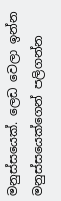මනුස්සයෙක්. ලෙඩ වෙලා ඉන්න මනුස්සයෙක්ගෙන් පලිගන්න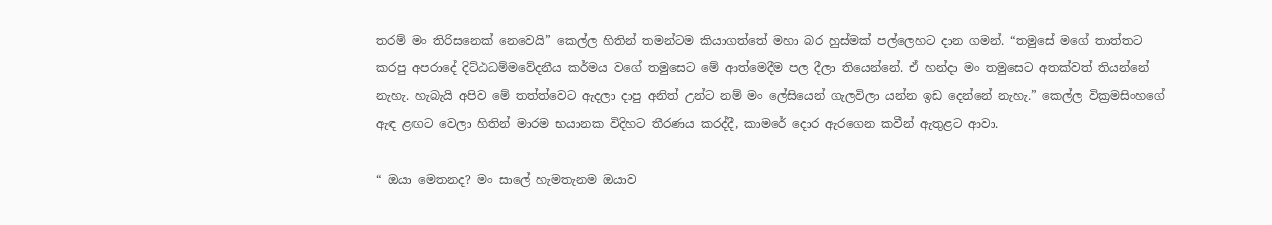තරම් මං තිරිසනෙක් නෙවෙයි” කෙල්ල හිතින් තමන්ටම කියාගත්තේ මහා බර හුස්මක් පල්ලෙහට දාන ගමන්. “තමුසේ මගේ තාත්තට කරපු අපරාදේ දිට්ඨධම්මවේදනීය කර්මය වගේ තමුසෙට මේ ආත්මෙදීම පල දීලා තියෙන්නේ. ඒ හන්දා මං තමුසෙට අතක්වත් තියන්නේ නැහැ. හැබැයි අපිව මේ තත්ත්වෙට ඇදලා දාපු අනිත් උන්ට නම් මං ලේසියෙන් ගැලවිලා යන්න ඉඩ දෙන්නේ නැහැ.” කෙල්ල වික්‍රමසිංහගේ ඇඳ ළඟට වෙලා හිතින් මාරම භයානක විදිහට තීරණය කරද්දී, කාමරේ දොර ඇරගෙන කවීන් ඇතුළට ආවා.

“ ඔයා මෙතනද? මං සාලේ හැමතැනම ඔයාව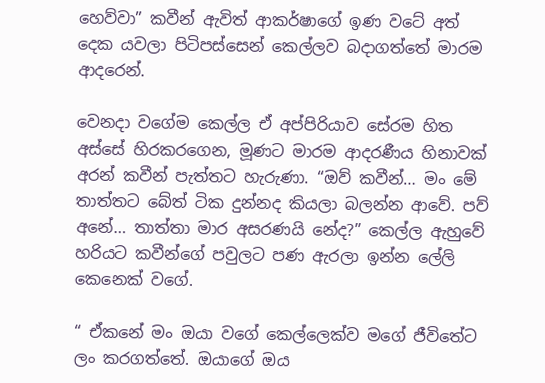හෙව්වා” කවීන් ඇවිත් ආකර්ෂාගේ ඉණ වටේ අත් දෙක යවලා පිටිපස්සෙන් කෙල්ලව බදාගත්තේ මාරම ආදරෙන්.

වෙනදා වගේම කෙල්ල ඒ අප්පිරියාව සේරම හිත අස්සේ හිරකරගෙන, මූණට මාරම ආදරණීය හිනාවක් අරන් කවීන් පැත්තට හැරුණා. “ඔව් කවීන්… මං මේ තාත්තට බේත් ටික දුන්නද කියලා බලන්න ආවේ. පව් අනේ… තාත්තා මාර අසරණයි නේද?” කෙල්ල ඇහුවේ හරියට කවීන්ගේ පවුලට පණ ඇරලා ඉන්න ලේලි කෙනෙක් වගේ.

“ ඒකනේ මං ඔයා වගේ කෙල්ලෙක්ව මගේ ජීවිතේට ලං කරගත්තේ. ඔයාගේ ඔය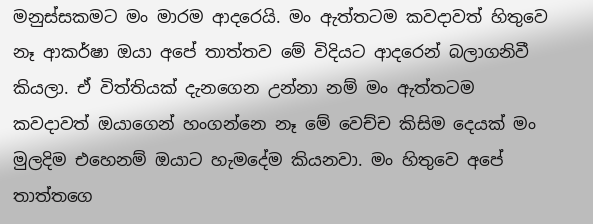මනුස්සකමට මං මාරම ආදරෙයි. මං ඇත්තටම කවදාවත් හිතුවෙ නෑ ආකර්ෂා ඔයා අපේ තාත්තව මේ විදියට ආදරෙන් බලාගනිවී කියලා. ඒ විත්තියක් දැනගෙන උන්නා නම් මං ඇත්තටම කවදාවත් ඔයාගෙන් හංගන්නෙ නෑ මේ වෙච්ච කිසිම දෙයක් මං මුලදිම එහෙනම් ඔයාට හැමදේම කියනවා. මං හිතුවෙ අපේ තාත්තගෙ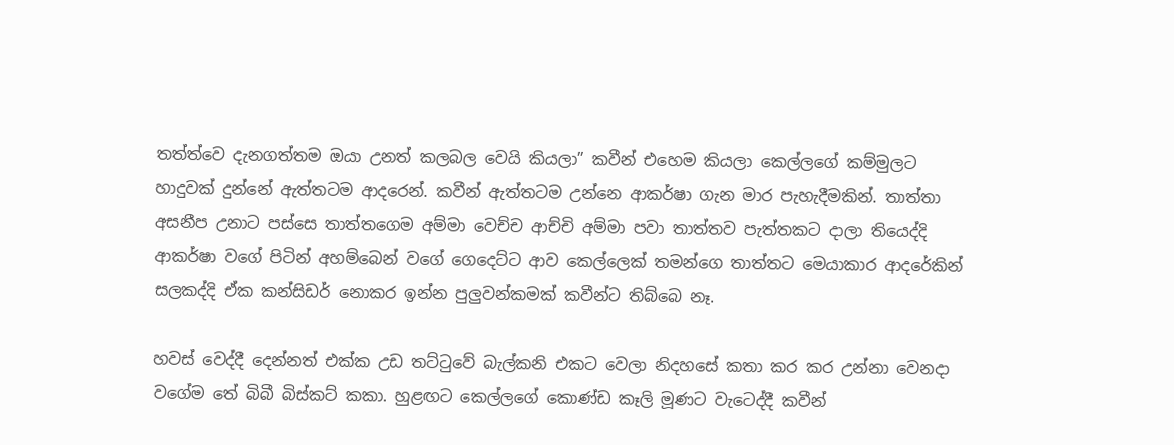තත්ත්වෙ දැනගත්තම ඔයා උනත් කලබල වෙයි කියලා” කවීන් එහෙම කියලා කෙල්ලගේ කම්මුලට හාදුවක් දුන්නේ ඇත්තටම ආදරෙන්. කවීන් ඇත්තටම උන්නෙ ආකර්ෂා ගැන මාර පැහැදීමකින්. තාත්තා අසනීප උනාට පස්සෙ තාත්තගෙම අම්මා වෙච්ච ආච්චි අම්මා පවා තාත්තව පැත්තකට දාලා තියෙද්දි ආකර්ෂා වගේ පිටින් අහම්බෙන් වගේ ගෙදෙට්ට ආව කෙල්ලෙක් තමන්ගෙ තාත්තට මෙයාකාර ආදරේකින් සලකද්දි ඒක කන්සිඩර් නොකර ඉන්න පුලුවන්කමක් කවීන්ට තිබ්බෙ නෑ.

හවස් වෙද්දී දෙන්නත් එක්ක උඩ තට්ටුවේ බැල්කනි එකට වෙලා නිදහසේ කතා කර කර උන්නා වෙනදා වගේම තේ බිබී බිස්කට් කකා. හුළඟට කෙල්ලගේ කොණ්ඩ කෑලි මූණට වැටෙද්දී කවීන්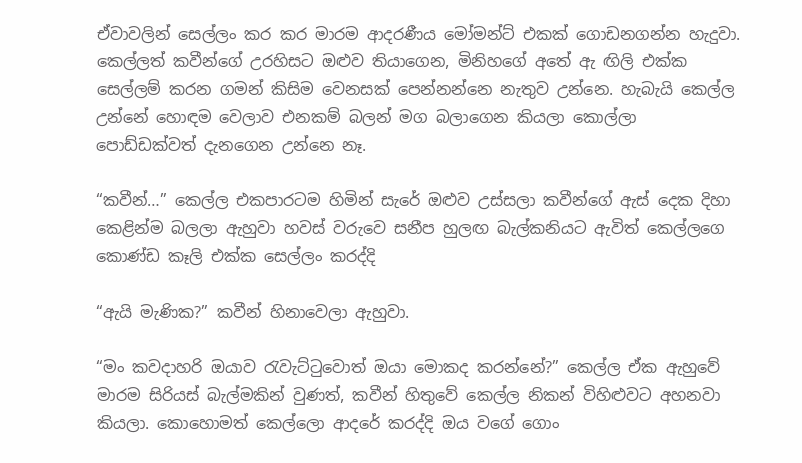ඒවාවලින් සෙල්ලං කර කර මාරම ආදරණීය මෝමන්ට් එකක් ගොඩනගන්න හැදුවා. කෙල්ලත් කවීන්ගේ උරහිසට ඔළුව තියාගෙන, මිනිහගේ අතේ ඇ ඟිලි එක්ක සෙල්ලම් කරන ගමන් කිසිම වෙනසක් පෙන්නන්නෙ නැතුව උන්නෙ. හැබැයි කෙල්ල උන්නේ හොඳම වෙලාව එනකම් බලන් මග බලාගෙන කියලා කොල්ලා පොඩ්ඩක්වත් දැනගෙන උන්නෙ නෑ.

“කවීන්…” කෙල්ල එකපාරටම හිමින් සැරේ ඔළුව උස්සලා කවීන්ගේ ඇස් දෙක දිහා කෙළින්ම බලලා ඇහුවා හවස් වරුවෙ සනීප හුලඟ බැල්කනියට ඇවිත් කෙල්ලගෙ කොණ්ඩ කෑලි එක්ක සෙල්ලං කරද්දි

“ඇයි මැණික?” කවීන් හිනාවෙලා ඇහුවා.

“මං කවදාහරි ඔයාව රැවැට්ටුවොත් ඔයා මොකද කරන්නේ?” කෙල්ල ඒක ඇහුවේ මාරම සිරියස් බැල්මකින් වුණත්, කවීන් හිතුවේ කෙල්ල නිකන් විහිළුවට අහනවා කියලා. කොහොමත් කෙල්ලො ආදරේ කරද්දි ඔය වගේ ගොං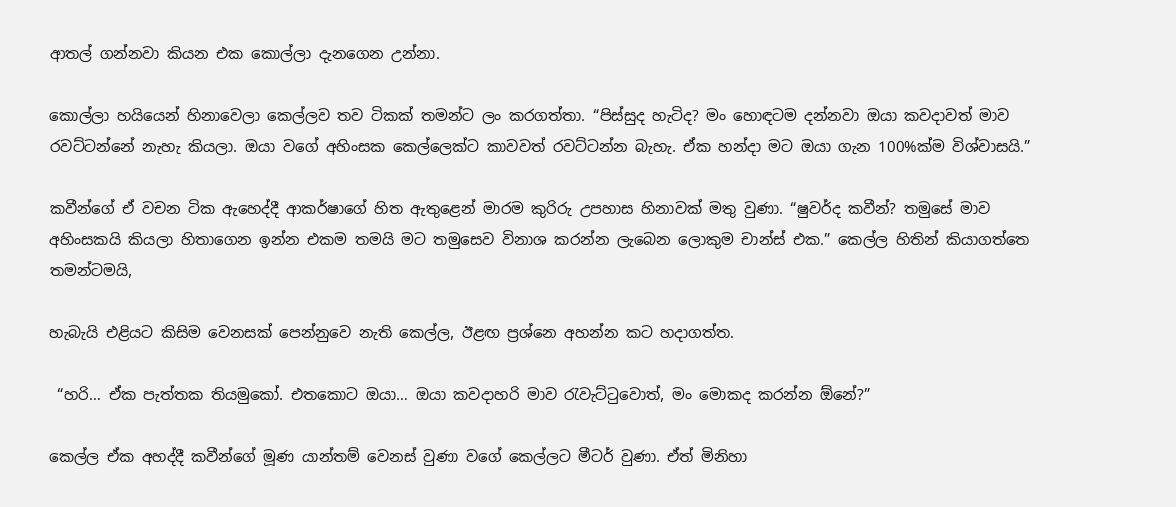ආතල් ගන්නවා කියන එක කොල්ලා දැනගෙන උන්නා.

කොල්ලා හයියෙන් හිනාවෙලා කෙල්ලව තව ටිකක් තමන්ට ලං කරගත්තා. “පිස්සුද හැටිද? මං හොඳටම දන්නවා ඔයා කවදාවත් මාව රවට්ටන්නේ නැහැ කියලා. ඔයා වගේ අහිංසක කෙල්ලෙක්ට කාවවත් රවට්ටන්න බැහැ. ඒක හන්දා මට ඔයා ගැන 100%ක්ම විශ්වාසයි.”

කවීන්ගේ ඒ වචන ටික ඇහෙද්දී ආකර්ෂාගේ හිත ඇතුළෙන් මාරම කුරිරු උපහාස හිනාවක් මතු වුණා. “ෂුවර්ද කවීන්? තමුසේ මාව අහිංසකයි කියලා හිතාගෙන ඉන්න එකම තමයි මට තමුසෙව විනාශ කරන්න ලැබෙන ලොකුම චාන්ස් එක.” කෙල්ල හිතින් කියාගත්තෙ තමන්ටමයි,

හැබැයි එළියට කිසිම වෙනසක් පෙන්නුවෙ නැති කෙල්ල, ඊළඟ ප්‍රශ්නෙ අහන්න කට හදාගත්ත.

 “හරි… ඒක පැත්තක තියමුකෝ. එතකොට ඔයා… ඔයා කවදාහරි මාව රැවැට්ටුවොත්, මං මොකද කරන්න ඕනේ?”

කෙල්ල ඒක අහද්දී කවීන්ගේ මූණ යාන්තම් වෙනස් වුණා වගේ කෙල්ලට මීටර් වුණා. ඒත් මිනිහා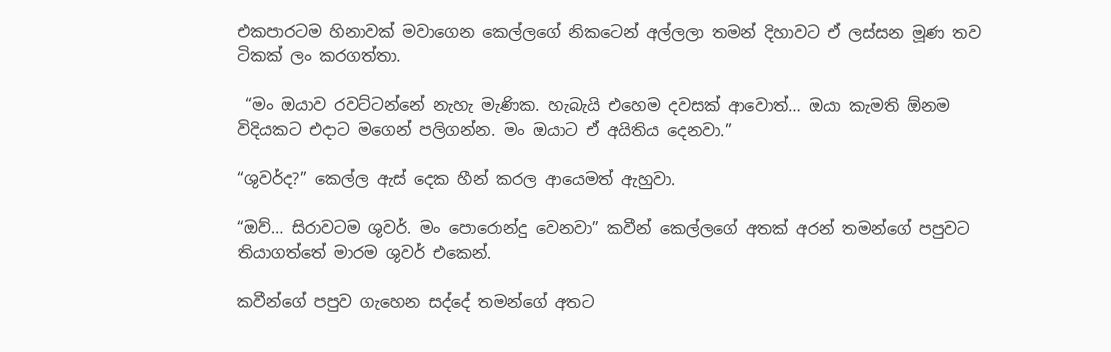එකපාරටම හිනාවක් මවාගෙන කෙල්ලගේ නිකටෙන් අල්ලලා තමන් දිහාවට ඒ ලස්සන මූණ තව ටිකක් ලං කරගත්තා.

 “මං ඔයාව රවට්ටන්නේ නැහැ මැණික. හැබැයි එහෙම දවසක් ආවොත්… ඔයා කැමති ඕනම විදියකට එදාට මගෙන් පලිගන්න. මං ඔයාට ඒ අයිතිය දෙනවා.”

“ශුවර්ද?” කෙල්ල ඇස් දෙක හීන් කරල ආයෙමත් ඇහුවා.

“ඔව්… සිරාවටම ශුවර්. මං පොරොන්දු වෙනවා” කවීන් කෙල්ලගේ අතක් අරන් තමන්ගේ පපුවට තියාගත්තේ මාරම ශුවර් එකෙන්.

කවීන්ගේ පපුව ගැහෙන සද්දේ තමන්ගේ අතට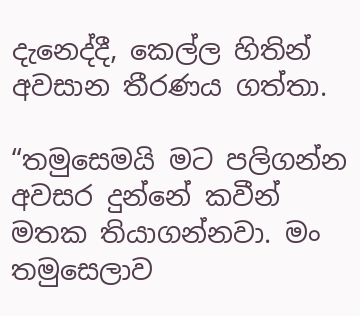දැනෙද්දී, කෙල්ල හිතින් අවසාන තීරණය ගත්තා.

“තමුසෙමයි මට පලිගන්න අවසර දුන්නේ කවීන් මතක තියාගන්නවා. මං තමුසෙලාව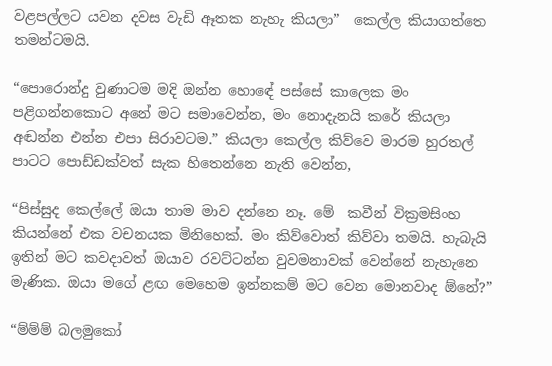වළපල්ලට යවන දවස වැඩි ඈතක නැහැ කියලා”  කෙල්ල කියාගත්තෙ තමන්ටමයි.

“පොරොන්දු වුණාටම මදි ඔන්න හොඳේ පස්සේ කාලෙක මං පළිගන්නකොට අනේ මට සමාවෙන්න, මං නොදැනයි කරේ කියලා අඬන්න එන්න එපා සිරාවටම.” කියලා කෙල්ල කිව්වෙ මාරම හුරතල් පාටට පොඩ්ඩක්වත් සැක හිතෙන්නෙ නැති වෙන්න,

“පිස්සුද කෙල්ලේ ඔයා තාම මාව දන්නෙ නෑ. මේ  කවීන් වික්‍රමසිංහ කියන්නේ එක වචනයක මිනිහෙක්. මං කිව්වොත් කිව්වා තමයි. හැබැයි ඉතින් මට කවදාවත් ඔයාව රවට්ටන්න වුවමනාවක් වෙන්නේ නැහැනෙ මැණික. ඔයා මගේ ළඟ මෙහෙම ඉන්නකම් මට වෙන මොනවාද ඕනේ?”

“ම්ම්ම් බලමුකෝ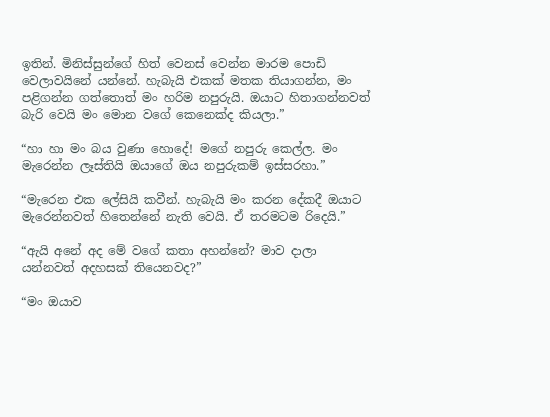ඉතින්. මිනිස්සුන්ගේ හිත් වෙනස් වෙන්න මාරම පොඩි වෙලාවයිනේ යන්නේ. හැබැයි එකක් මතක තියාගන්න, මං පළිගන්න ගත්තොත් මං හරිම නපුරුයි. ඔයාට හිතාගන්නවත් බැරි වෙයි මං මොන වගේ කෙනෙක්ද කියලා.”

“හා හා මං බය වුණා හොදේ! මගේ නපුරු කෙල්ල. මං මැරෙන්න ලෑස්තියි ඔයාගේ ඔය නපුරුකම් ඉස්සරහා.”

“මැරෙන එක ලේසියි කවීන්. හැබැයි මං කරන දේකදී ඔයාට මැරෙන්නවත් හිතෙන්නේ නැති වෙයි. ඒ තරමටම රිදෙයි.”

“ඇයි අනේ අද මේ වගේ කතා අහන්නේ? මාව දාලා යන්නවත් අදහසක් තියෙනවද?”

“මං ඔයාව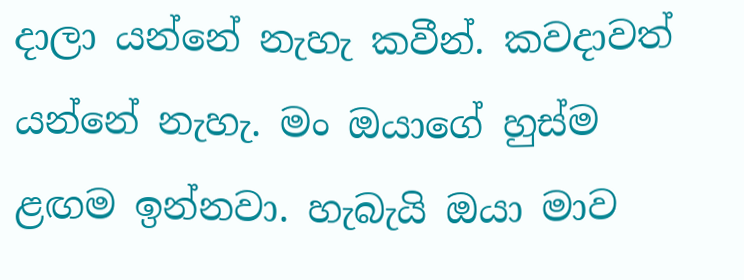දාලා යන්නේ නැහැ කවීන්. කවදාවත් යන්නේ නැහැ. මං ඔයාගේ හුස්ම ළඟම ඉන්නවා. හැබැයි ඔයා මාව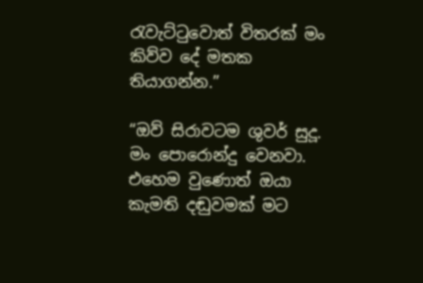රැවැට්ටුවොත් විතරක් මං කිව්ව දේ මතක තියාගන්න.”

“ඔව් සිරාවටම ශුවර් සුදූ. මං පොරොන්දු වෙනවා. එහෙම වුණොත් ඔයා කැමති දඬුවමක් මට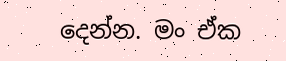දෙන්න. මං ඒක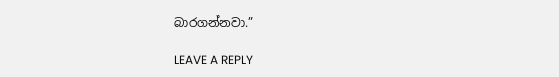බාරගන්නවා.”

LEAVE A REPLY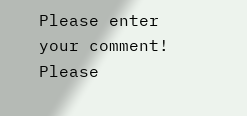Please enter your comment!
Please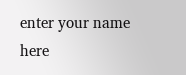enter your name here